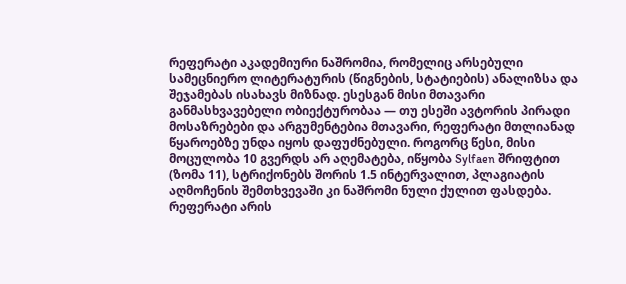რეფერატი აკადემიური ნაშრომია, რომელიც არსებული სამეცნიერო ლიტერატურის (წიგნების, სტატიების) ანალიზსა და შეჯამებას ისახავს მიზნად. ესესგან მისი მთავარი განმასხვავებელი ობიექტურობაა — თუ ესეში ავტორის პირადი მოსაზრებები და არგუმენტებია მთავარი, რეფერატი მთლიანად წყაროებზე უნდა იყოს დაფუძნებული. როგორც წესი, მისი მოცულობა 10 გვერდს არ აღემატება, იწყობა Sylfaen შრიფტით (ზომა 11), სტრიქონებს შორის 1.5 ინტერვალით, პლაგიატის აღმოჩენის შემთხვევაში კი ნაშრომი ნული ქულით ფასდება.
რეფერატი არის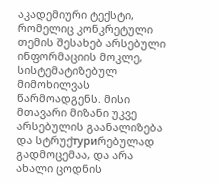აკადემიური ტექსტი, რომელიც კონკრეტული თემის შესახებ არსებული ინფორმაციის მოკლე, სისტემატიზებულ მიმოხილვას წარმოადგენს. მისი მთავარი მიზანი უკვე არსებულის გაანალიზება და სტრუქтуриრებულად გადმოცემაა, და არა ახალი ცოდნის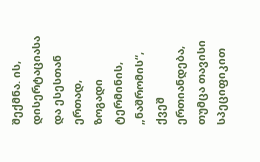შექმნა. ის, დისერტაციასა და ესესთან ერთად, ზოგადი ტერმინის, „ნაშრომის“, ქვეშ ერთიანდება, თუმცა თავისი სპეციფიკით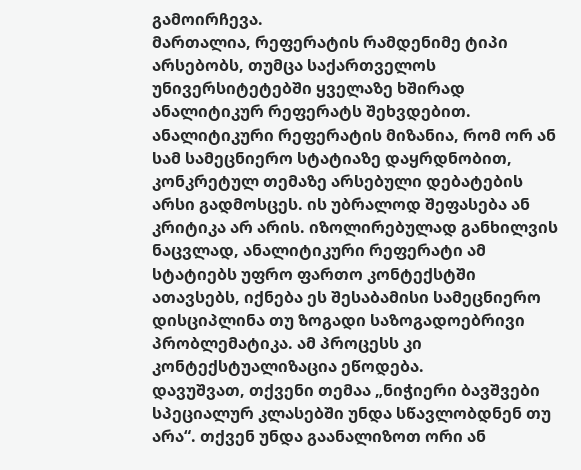გამოირჩევა.
მართალია, რეფერატის რამდენიმე ტიპი არსებობს, თუმცა საქართველოს უნივერსიტეტებში ყველაზე ხშირად ანალიტიკურ რეფერატს შეხვდებით. ანალიტიკური რეფერატის მიზანია, რომ ორ ან სამ სამეცნიერო სტატიაზე დაყრდნობით, კონკრეტულ თემაზე არსებული დებატების არსი გადმოსცეს. ის უბრალოდ შეფასება ან კრიტიკა არ არის. იზოლირებულად განხილვის ნაცვლად, ანალიტიკური რეფერატი ამ სტატიებს უფრო ფართო კონტექსტში ათავსებს, იქნება ეს შესაბამისი სამეცნიერო დისციპლინა თუ ზოგადი საზოგადოებრივი პრობლემატიკა. ამ პროცესს კი კონტექსტუალიზაცია ეწოდება.
დავუშვათ, თქვენი თემაა „ნიჭიერი ბავშვები სპეციალურ კლასებში უნდა სწავლობდნენ თუ არა“. თქვენ უნდა გაანალიზოთ ორი ან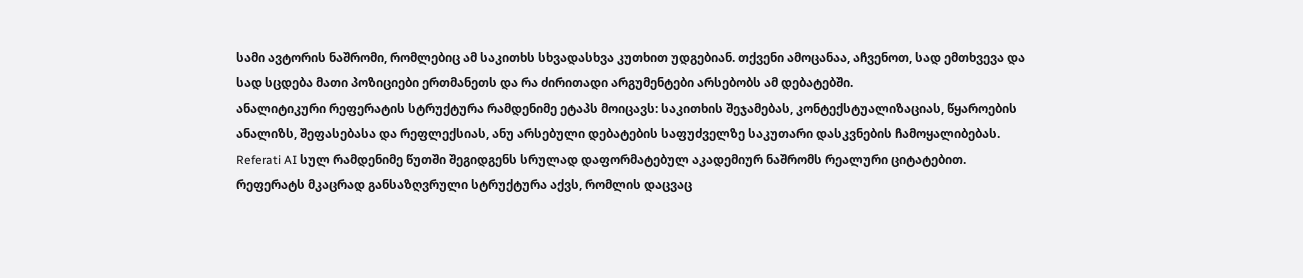სამი ავტორის ნაშრომი, რომლებიც ამ საკითხს სხვადასხვა კუთხით უდგებიან. თქვენი ამოცანაა, აჩვენოთ, სად ემთხვევა და სად სცდება მათი პოზიციები ერთმანეთს და რა ძირითადი არგუმენტები არსებობს ამ დებატებში.
ანალიტიკური რეფერატის სტრუქტურა რამდენიმე ეტაპს მოიცავს: საკითხის შეჯამებას, კონტექსტუალიზაციას, წყაროების ანალიზს, შეფასებასა და რეფლექსიას, ანუ არსებული დებატების საფუძველზე საკუთარი დასკვნების ჩამოყალიბებას.
Referati AI სულ რამდენიმე წუთში შეგიდგენს სრულად დაფორმატებულ აკადემიურ ნაშრომს რეალური ციტატებით.
რეფერატს მკაცრად განსაზღვრული სტრუქტურა აქვს, რომლის დაცვაც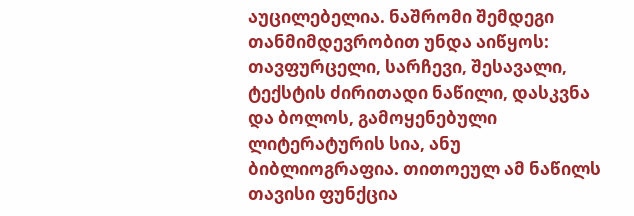აუცილებელია. ნაშრომი შემდეგი თანმიმდევრობით უნდა აიწყოს: თავფურცელი, სარჩევი, შესავალი, ტექსტის ძირითადი ნაწილი, დასკვნა და ბოლოს, გამოყენებული ლიტერატურის სია, ანუ ბიბლიოგრაფია. თითოეულ ამ ნაწილს თავისი ფუნქცია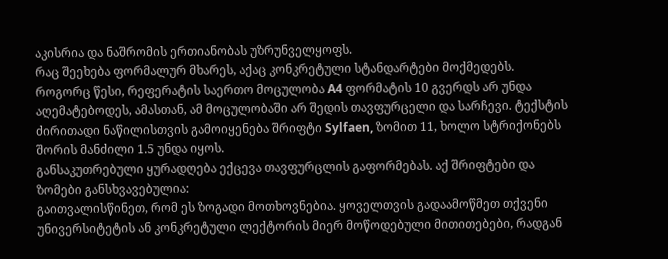აკისრია და ნაშრომის ერთიანობას უზრუნველყოფს.
რაც შეეხება ფორმალურ მხარეს, აქაც კონკრეტული სტანდარტები მოქმედებს. როგორც წესი, რეფერატის საერთო მოცულობა A4 ფორმატის 10 გვერდს არ უნდა აღემატებოდეს, ამასთან, ამ მოცულობაში არ შედის თავფურცელი და სარჩევი. ტექსტის ძირითადი ნაწილისთვის გამოიყენება შრიფტი Sylfaen, ზომით 11, ხოლო სტრიქონებს შორის მანძილი 1.5 უნდა იყოს.
განსაკუთრებული ყურადღება ექცევა თავფურცლის გაფორმებას. აქ შრიფტები და ზომები განსხვავებულია:
გაითვალისწინეთ, რომ ეს ზოგადი მოთხოვნებია. ყოველთვის გადაამოწმეთ თქვენი უნივერსიტეტის ან კონკრეტული ლექტორის მიერ მოწოდებული მითითებები, რადგან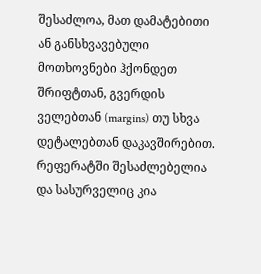შესაძლოა, მათ დამატებითი ან განსხვავებული მოთხოვნები ჰქონდეთ შრიფტთან, გვერდის ველებთან (margins) თუ სხვა დეტალებთან დაკავშირებით.
რეფერატში შესაძლებელია და სასურველიც კია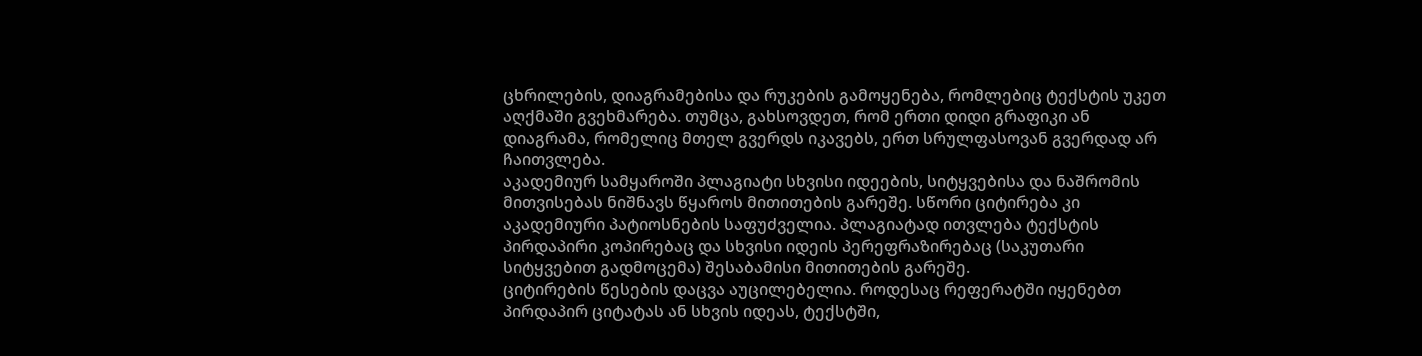ცხრილების, დიაგრამებისა და რუკების გამოყენება, რომლებიც ტექსტის უკეთ აღქმაში გვეხმარება. თუმცა, გახსოვდეთ, რომ ერთი დიდი გრაფიკი ან დიაგრამა, რომელიც მთელ გვერდს იკავებს, ერთ სრულფასოვან გვერდად არ ჩაითვლება.
აკადემიურ სამყაროში პლაგიატი სხვისი იდეების, სიტყვებისა და ნაშრომის მითვისებას ნიშნავს წყაროს მითითების გარეშე. სწორი ციტირება კი აკადემიური პატიოსნების საფუძველია. პლაგიატად ითვლება ტექსტის პირდაპირი კოპირებაც და სხვისი იდეის პერეფრაზირებაც (საკუთარი სიტყვებით გადმოცემა) შესაბამისი მითითების გარეშე.
ციტირების წესების დაცვა აუცილებელია. როდესაც რეფერატში იყენებთ პირდაპირ ციტატას ან სხვის იდეას, ტექსტში,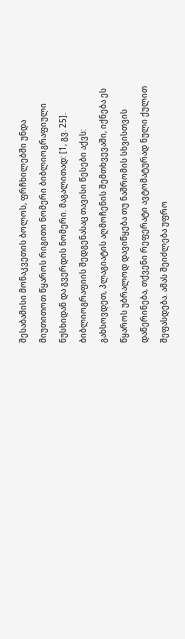შესაბამისი მონაკვეთის ბოლოს, ფრჩხილებში უნდა მიუთითოთ წყაროს რიგითი ნომერი ბიბლიოგრაფიული ნუსხიდან და გვერდის ნომერი. მაგალითად: [1, გვ. 25].
ბიბლიოგრაფიის შედგენასაც თავისი წესები აქვს:
გახსოვდეთ, პლაგიატის აღმოჩენის შემთხვევაში, იქნება ეს წყაროს უბრალოდ დავიწყება თუ ნაშრომის სხვისთვის დაწერინება, თქვენი რეფერატი ავტომატურად ნული ქულით შეფასდება. ამას შეიძლება უფრო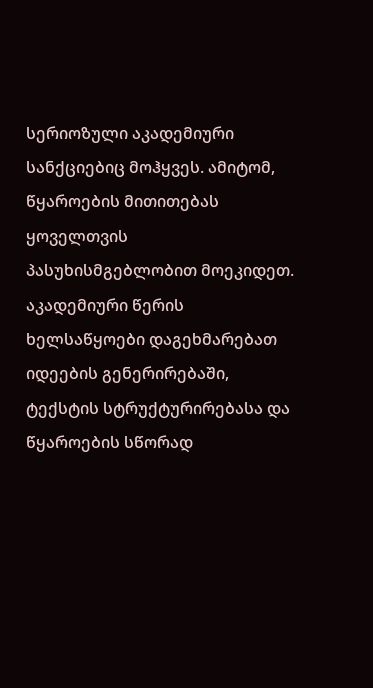სერიოზული აკადემიური სანქციებიც მოჰყვეს. ამიტომ, წყაროების მითითებას ყოველთვის პასუხისმგებლობით მოეკიდეთ.
აკადემიური წერის ხელსაწყოები დაგეხმარებათ იდეების გენერირებაში, ტექსტის სტრუქტურირებასა და წყაროების სწორად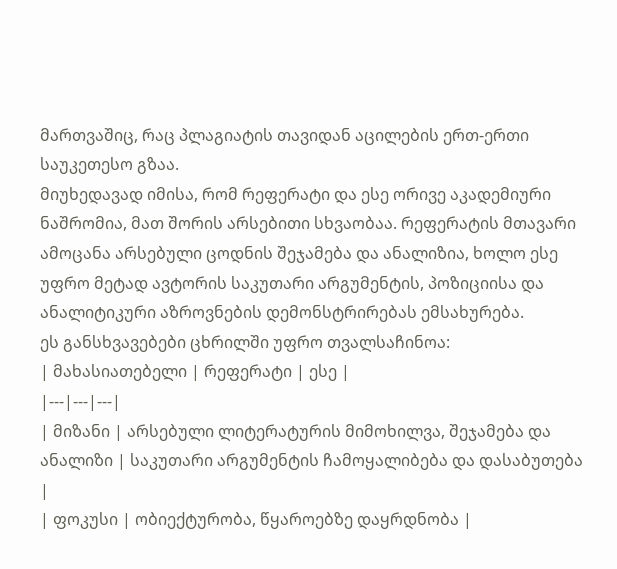მართვაშიც, რაც პლაგიატის თავიდან აცილების ერთ-ერთი საუკეთესო გზაა.
მიუხედავად იმისა, რომ რეფერატი და ესე ორივე აკადემიური ნაშრომია, მათ შორის არსებითი სხვაობაა. რეფერატის მთავარი ამოცანა არსებული ცოდნის შეჯამება და ანალიზია, ხოლო ესე უფრო მეტად ავტორის საკუთარი არგუმენტის, პოზიციისა და ანალიტიკური აზროვნების დემონსტრირებას ემსახურება.
ეს განსხვავებები ცხრილში უფრო თვალსაჩინოა:
| მახასიათებელი | რეფერატი | ესე |
|---|---|---|
| მიზანი | არსებული ლიტერატურის მიმოხილვა, შეჯამება და ანალიზი | საკუთარი არგუმენტის ჩამოყალიბება და დასაბუთება |
| ფოკუსი | ობიექტურობა, წყაროებზე დაყრდნობა |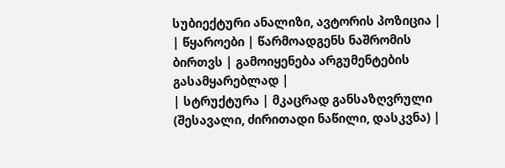სუბიექტური ანალიზი, ავტორის პოზიცია |
| წყაროები | წარმოადგენს ნაშრომის ბირთვს | გამოიყენება არგუმენტების გასამყარებლად |
| სტრუქტურა | მკაცრად განსაზღვრული (შესავალი, ძირითადი ნაწილი, დასკვნა) |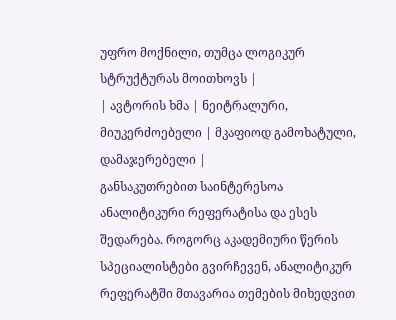უფრო მოქნილი, თუმცა ლოგიკურ სტრუქტურას მოითხოვს |
| ავტორის ხმა | ნეიტრალური, მიუკერძოებელი | მკაფიოდ გამოხატული, დამაჯერებელი |
განსაკუთრებით საინტერესოა ანალიტიკური რეფერატისა და ესეს შედარება. როგორც აკადემიური წერის სპეციალისტები გვირჩევენ, ანალიტიკურ რეფერატში მთავარია თემების მიხედვით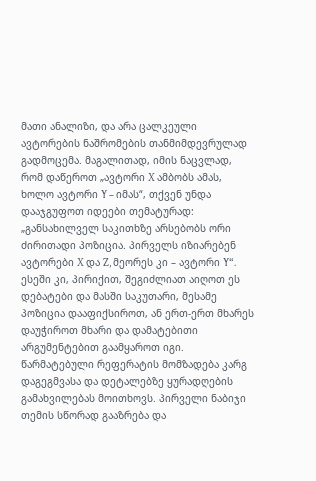მათი ანალიზი, და არა ცალკეული ავტორების ნაშრომების თანმიმდევრულად გადმოცემა. მაგალითად, იმის ნაცვლად, რომ დაწეროთ „ავტორი X ამბობს ამას, ხოლო ავტორი Y – იმას“, თქვენ უნდა დააჯგუფოთ იდეები თემატურად: „განსახილველ საკითხზე არსებობს ორი ძირითადი პოზიცია. პირველს იზიარებენ ავტორები X და Z, მეორეს კი – ავტორი Y“.
ესეში კი, პირიქით, შეგიძლიათ აიღოთ ეს დებატები და მასში საკუთარი, მესამე პოზიცია დააფიქსიროთ, ან ერთ-ერთ მხარეს დაუჭიროთ მხარი და დამატებითი არგუმენტებით გაამყაროთ იგი.
წარმატებული რეფერატის მომზადება კარგ დაგეგმვასა და დეტალებზე ყურადღების გამახვილებას მოითხოვს. პირველი ნაბიჯი თემის სწორად გააზრება და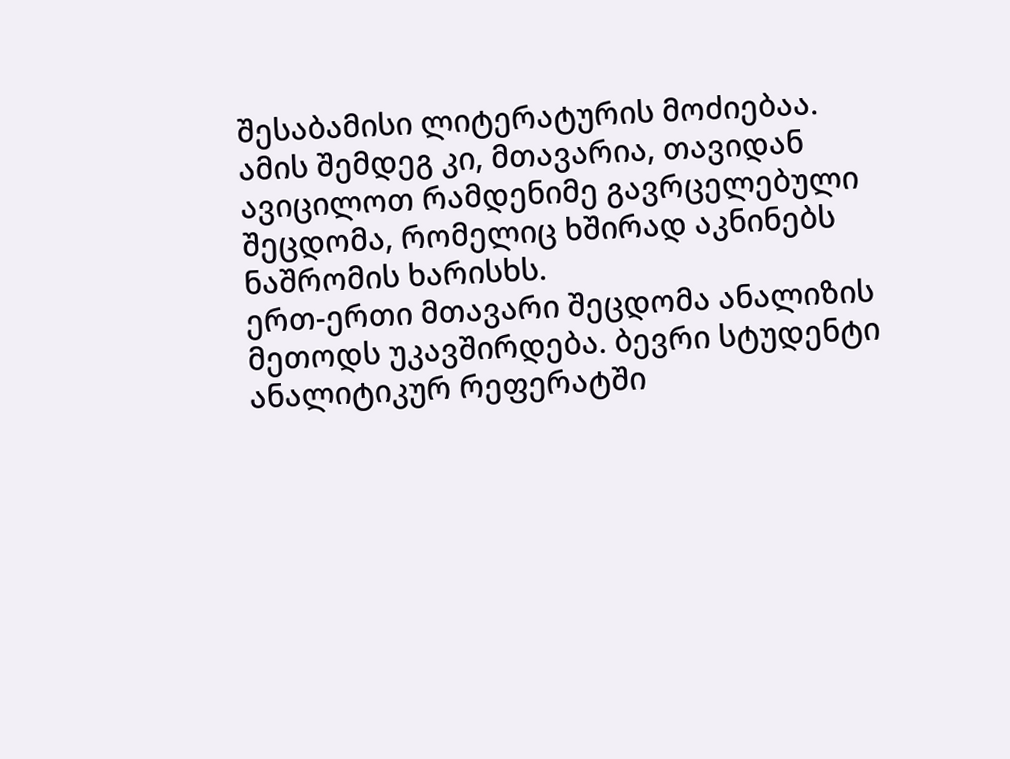შესაბამისი ლიტერატურის მოძიებაა. ამის შემდეგ კი, მთავარია, თავიდან ავიცილოთ რამდენიმე გავრცელებული შეცდომა, რომელიც ხშირად აკნინებს ნაშრომის ხარისხს.
ერთ-ერთი მთავარი შეცდომა ანალიზის მეთოდს უკავშირდება. ბევრი სტუდენტი ანალიტიკურ რეფერატში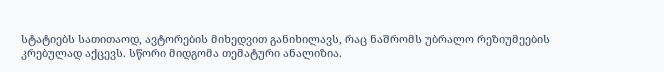სტატიებს სათითაოდ, ავტორების მიხედვით განიხილავს, რაც ნაშრომს უბრალო რეზიუმეების კრებულად აქცევს. სწორი მიდგომა თემატური ანალიზია.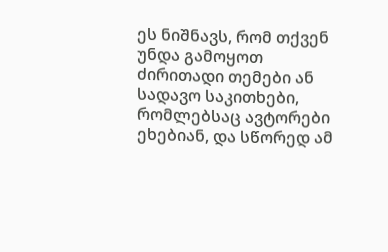ეს ნიშნავს, რომ თქვენ უნდა გამოყოთ ძირითადი თემები ან სადავო საკითხები, რომლებსაც ავტორები ეხებიან, და სწორედ ამ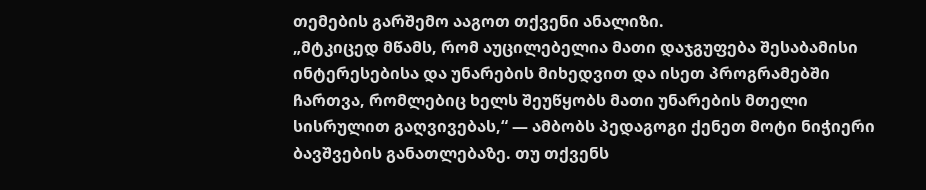თემების გარშემო ააგოთ თქვენი ანალიზი.
„მტკიცედ მწამს, რომ აუცილებელია მათი დაჯგუფება შესაბამისი ინტერესებისა და უნარების მიხედვით და ისეთ პროგრამებში ჩართვა, რომლებიც ხელს შეუწყობს მათი უნარების მთელი სისრულით გაღვივებას,“ — ამბობს პედაგოგი ქენეთ მოტი ნიჭიერი ბავშვების განათლებაზე. თუ თქვენს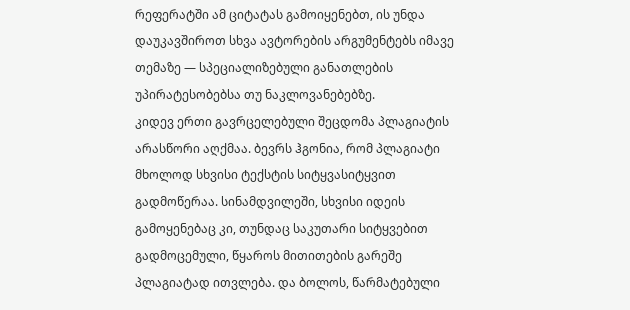რეფერატში ამ ციტატას გამოიყენებთ, ის უნდა დაუკავშიროთ სხვა ავტორების არგუმენტებს იმავე თემაზე — სპეციალიზებული განათლების უპირატესობებსა თუ ნაკლოვანებებზე.
კიდევ ერთი გავრცელებული შეცდომა პლაგიატის არასწორი აღქმაა. ბევრს ჰგონია, რომ პლაგიატი მხოლოდ სხვისი ტექსტის სიტყვასიტყვით გადმოწერაა. სინამდვილეში, სხვისი იდეის გამოყენებაც კი, თუნდაც საკუთარი სიტყვებით გადმოცემული, წყაროს მითითების გარეშე პლაგიატად ითვლება. და ბოლოს, წარმატებული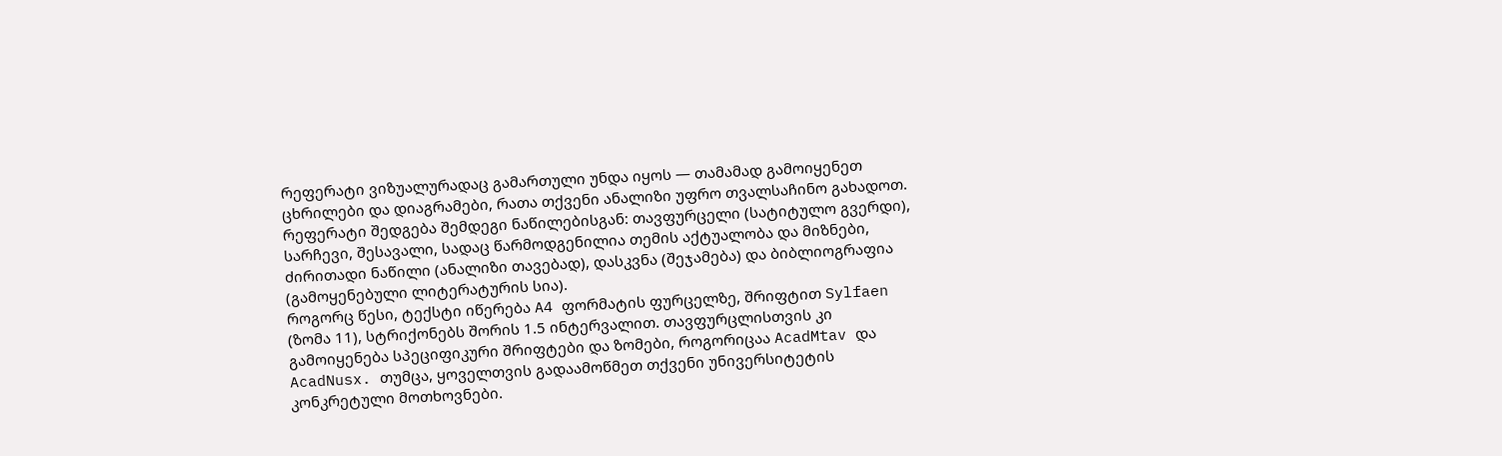რეფერატი ვიზუალურადაც გამართული უნდა იყოს — თამამად გამოიყენეთ ცხრილები და დიაგრამები, რათა თქვენი ანალიზი უფრო თვალსაჩინო გახადოთ.
რეფერატი შედგება შემდეგი ნაწილებისგან: თავფურცელი (სატიტულო გვერდი), სარჩევი, შესავალი, სადაც წარმოდგენილია თემის აქტუალობა და მიზნები, ძირითადი ნაწილი (ანალიზი თავებად), დასკვნა (შეჯამება) და ბიბლიოგრაფია (გამოყენებული ლიტერატურის სია).
როგორც წესი, ტექსტი იწერება A4 ფორმატის ფურცელზე, შრიფტით Sylfaen (ზომა 11), სტრიქონებს შორის 1.5 ინტერვალით. თავფურცლისთვის კი გამოიყენება სპეციფიკური შრიფტები და ზომები, როგორიცაა AcadMtav და AcadNusx. თუმცა, ყოველთვის გადაამოწმეთ თქვენი უნივერსიტეტის კონკრეტული მოთხოვნები.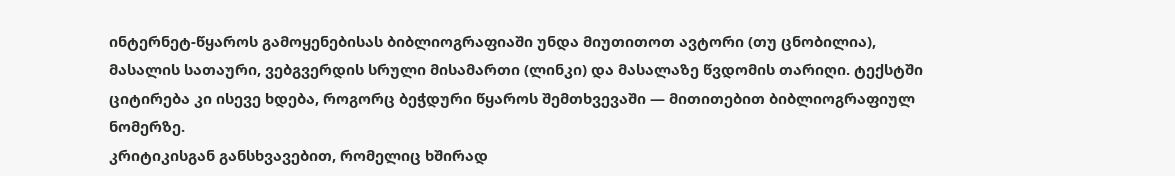ინტერნეტ-წყაროს გამოყენებისას ბიბლიოგრაფიაში უნდა მიუთითოთ ავტორი (თუ ცნობილია), მასალის სათაური, ვებგვერდის სრული მისამართი (ლინკი) და მასალაზე წვდომის თარიღი. ტექსტში ციტირება კი ისევე ხდება, როგორც ბეჭდური წყაროს შემთხვევაში — მითითებით ბიბლიოგრაფიულ ნომერზე.
კრიტიკისგან განსხვავებით, რომელიც ხშირად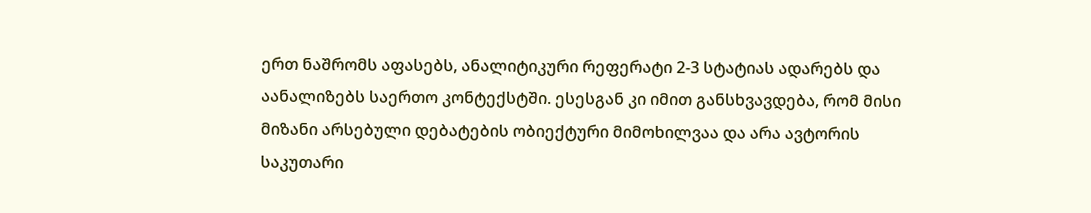ერთ ნაშრომს აფასებს, ანალიტიკური რეფერატი 2-3 სტატიას ადარებს და აანალიზებს საერთო კონტექსტში. ესესგან კი იმით განსხვავდება, რომ მისი მიზანი არსებული დებატების ობიექტური მიმოხილვაა და არა ავტორის საკუთარი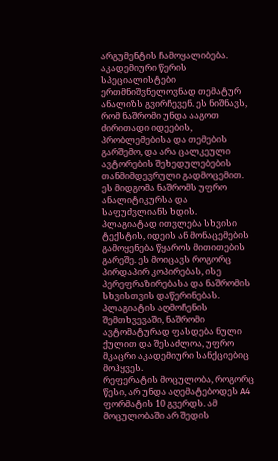არგუმენტის ჩამოყალიბება.
აკადემიური წერის სპეციალისტები ერთმნიშვნელოვნად თემატურ ანალიზს გვირჩევენ. ეს ნიშნავს, რომ ნაშრომი უნდა ააგოთ ძირითადი იდეების, პრობლემებისა და თემების გარშემო, და არა ცალკეული ავტორების შეხედულებების თანმიმდევრული გადმოცემით. ეს მიდგომა ნაშრომს უფრო ანალიტიკურსა და საფუძვლიანს ხდის.
პლაგიატად ითვლება სხვისი ტექსტის, იდეის ან მონაცემების გამოყენება წყაროს მითითების გარეშე. ეს მოიცავს როგორც პირდაპირ კოპირებას, ისე პერეფრაზირებასა და ნაშრომის სხვისთვის დაწერინებას. პლაგიატის აღმოჩენის შემთხვევაში, ნაშრომი ავტომატურად ფასდება ნული ქულით და შესაძლოა, უფრო მკაცრი აკადემიური სანქციებიც მოჰყვეს.
რეფერატის მოცულობა, როგორც წესი, არ უნდა აღემატებოდეს A4 ფორმატის 10 გვერდს. ამ მოცულობაში არ შედის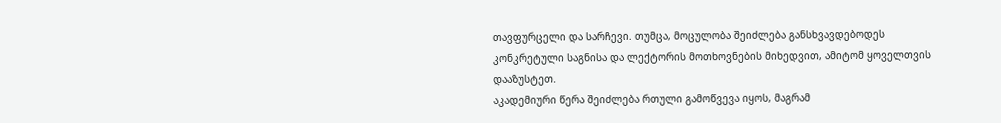თავფურცელი და სარჩევი. თუმცა, მოცულობა შეიძლება განსხვავდებოდეს კონკრეტული საგნისა და ლექტორის მოთხოვნების მიხედვით, ამიტომ ყოველთვის დააზუსტეთ.
აკადემიური წერა შეიძლება რთული გამოწვევა იყოს, მაგრამ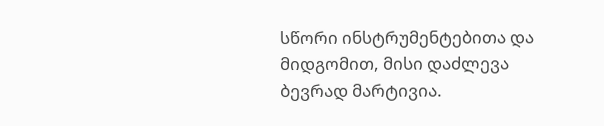სწორი ინსტრუმენტებითა და მიდგომით, მისი დაძლევა ბევრად მარტივია.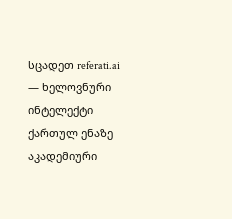სცადეთ referati.ai — ხელოვნური ინტელექტი ქართულ ენაზე აკადემიური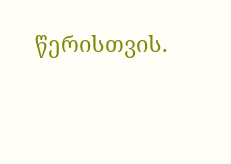წერისთვის.